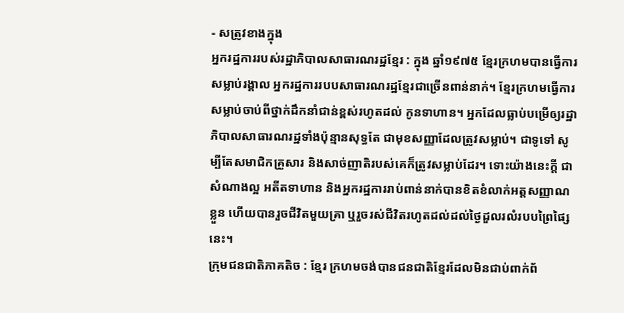- សត្រូវខាងក្នុង
អ្នករដ្ឋការរបស់រដ្ឋាភិបាលសាធារណរដ្ឋខ្មែរ : ក្នុង ឆ្នាំ១៩៧៥ ខ្មែរក្រហមបានធ្វើការសម្លាប់រង្គាល អ្នករដ្ឋការរបបសាធារណរដ្ឋខ្មែរជាច្រើនពាន់នាក់។ ខ្មែរក្រហមធ្វើការសម្លាប់ចាប់ពីថ្នាក់ដឹកនាំជាន់ខ្ពស់រហូតដល់ កូនទាហាន។ អ្នកដែលធ្លាប់បម្រើឲ្យរដ្ឋាភិបាលសាធារណរដ្ឋទាំងប៉ុន្មានសុទ្ធតែ ជាមុខសញ្ញាដែលត្រូវសម្លាប់។ ជាទូទៅ សូម្បីតែសមាជិកគ្រួសារ និងសាច់ញាតិរបស់គេក៏ត្រូវសម្លាប់ដែរ។ ទោះយ៉ាងនេះក្ដី ជាសំណាងល្អ អតីតទាហាន និងអ្នករដ្ឋការរាប់ពាន់នាក់បានខិតខំលាក់អត្តសញ្ញាណខ្លួន ហើយបានរួចជីវិតមួយគ្រា ឬរួចរស់ជីវិតរហូតដល់ដល់ថ្ងៃដួលរលំរបបព្រៃផ្សៃនេះ។
ក្រុមជនជាតិភាគតិច : ខ្មែរ ក្រហមចង់បានជនជាតិខ្មែរដែលមិនជាប់ពាក់ព័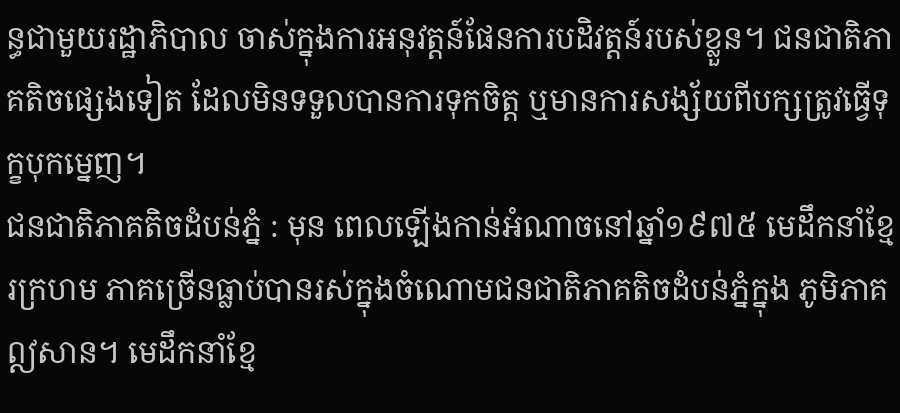ន្ធជាមួយរដ្ឋាភិបាល ចាស់ក្នុងការអនុវត្តន៍ផែនការបដិវត្តន៍របស់ខ្លួន។ ជនជាតិភាគតិចផ្សេងទៀត ដែលមិនទទួលបានការទុកចិត្ត ឬមានការសង្ស័យពីបក្សត្រូវធ្វើទុក្ខបុកម្នេញ។
ជនជាតិភាគតិចដំបន់ភ្នំ : មុន ពេលឡើងកាន់អំណាចនៅឆ្នាំ១៩៧៥ មេដឹកនាំខ្មែរក្រហម ភាគច្រើនធ្លាប់បានរស់ក្នុងចំណោមជនជាតិភាគតិចដំបន់ភ្នំក្នុង ភូមិភាគឦសាន។ មេដឹកនាំខ្មែ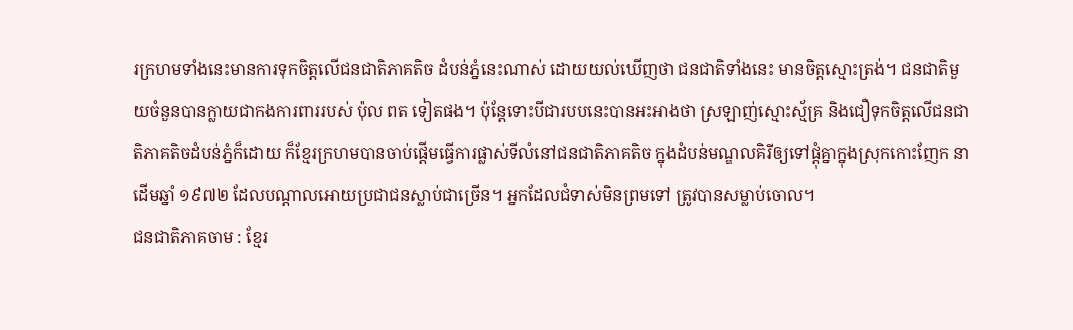រក្រហមទាំងនេះមានការទុកចិត្តលើជនជាតិភាគតិច ដំបន់ភ្នំនេះណាស់ ដោយយល់ឃើញថា ជនជាតិទាំងនេះ មានចិត្តស្មោះត្រង់។ ជនជាតិមួយចំនួនបានក្លាយជាកងការពាររបស់ ប៉ុល ពត ទៀតផង។ ប៉ុន្តែទោះបីជារបបនេះបានអះអាងថា ស្រឡាញ់ស្មោះស្ម័គ្រ និងជឿទុកចិត្តលើជនជាតិភាគតិចដំបន់ភ្នំក៏ដោយ ក៏ខ្មែរក្រហមបានចាប់ផ្ដើមធ្វើការផ្លាស់ទីលំនៅជនជាតិភាគតិច ក្នុងដំបន់មណ្ឌលគិរីឲ្យទៅផ្ដុំគ្នាក្នុងស្រុកកោះញែក នាដើមឆ្នាំ ១៩៧២ ដែលបណ្ដាលអោយប្រជាជនស្លាប់ជាច្រើន។ អ្នកដែលជំទាស់មិនព្រមទៅ ត្រូវបានសម្លាប់ចោល។
ជនជាតិភាគចាម : ខ្មែរ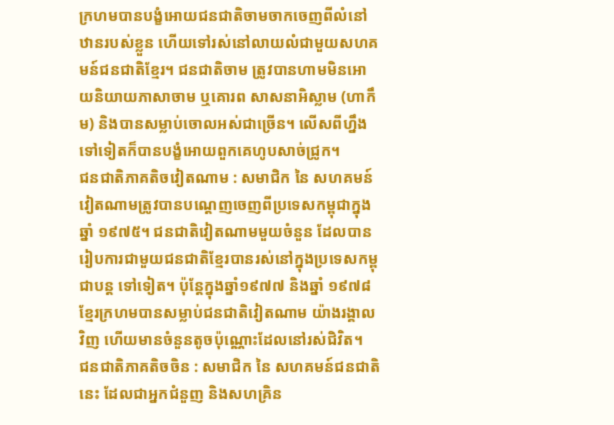ក្រហមបានបង្ខំអោយជនជាតិចាមចាកចេញពីលំនៅឋានរបស់ខ្លួន ហើយទៅរស់នៅលាយលំជាមួយសហគមន៍ជនជាតិខ្មែរ។ ជនជាតិចាម ត្រូវបានហាមមិនអោយនិយាយភាសាចាម ឬគោរព សាសនាអិស្លាម (ហាកឹម) និងបានសម្លាប់ចោលអស់ជាច្រើន។ លើសពីហ្នឹងទៅទៀតក៏បានបង្ខំអោយពួកគេហូបសាច់ជ្រូក។
ជនជាតិភាគតិចវៀតណាម : សមាជិក នៃ សហគមន៍វៀតណាមត្រូវបានបណ្ដេញចេញពីប្រទេសកម្ពុជាក្នុងឆ្នាំ ១៩៧៥។ ជនជាតិវៀតណាមមួយចំនួន ដែលបានរៀបការជាមួយជនជាតិខ្មែរបានរស់នៅក្នុងប្រទេសកម្ពុជាបន្ត ទៅទៀត។ ប៉ុន្តែក្នុងឆ្នាំ១៩៧៧ និងឆ្នាំ ១៩៧៨ ខ្មែរក្រហមបានសម្លាប់ជនជាតិវៀតណាម យ៉ាងរង្គាលវិញ ហើយមានចំនួនតូចប៉ុណ្ណោះដែលនៅរស់ជិវិត។
ជនជាតិភាគតិចចិន : សមាជិក នៃ សហគមន៍ជនជាតិនេះ ដែលជាអ្នកជំនួញ និងសហគ្រិន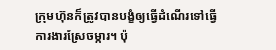ក្រុមហ៊ុនក៏ត្រូវបានបង្ខំឲ្យធ្វើដំណើរទៅធ្វើ ការងារស្រែចម្ការ។ ប៉ុ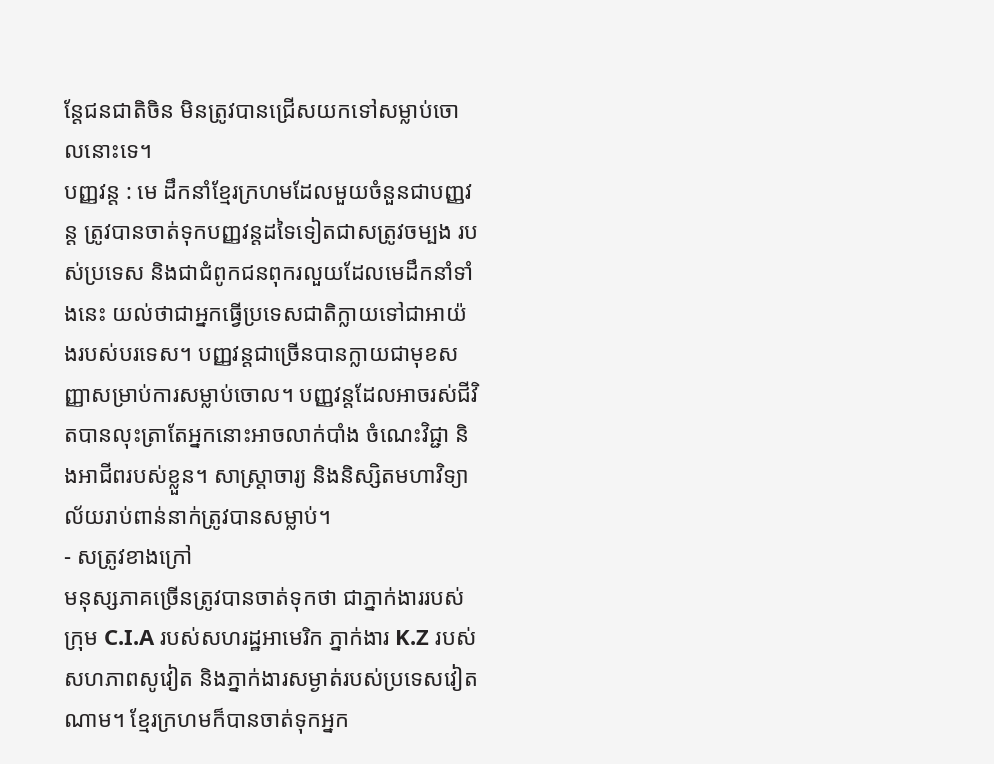ន្តែជនជាតិចិន មិនត្រូវបានជ្រើសយកទៅសម្លាប់ចោលនោះទេ។
បញ្ញវន្ត : មេ ដឹកនាំខ្មែរក្រហមដែលមួយចំនួនជាបញ្ញវន្ត ត្រូវបានចាត់ទុកបញ្ញវន្តដទៃទៀតជាសត្រូវចម្បង របស់ប្រទេស និងជាជំពូកជនពុករលួយដែលមេដឹកនាំទាំងនេះ យល់ថាជាអ្នកធ្វើប្រទេសជាតិក្លាយទៅជាអាយ៉ងរបស់បរទេស។ បញ្ញវន្តជាច្រើនបានក្លាយជាមុខសញ្ញាសម្រាប់ការសម្លាប់ចោល។ បញ្ញវន្តដែលអាចរស់ជីវិតបានលុះត្រាតែអ្នកនោះអាចលាក់បាំង ចំណេះវិជ្ជា និងអាជីពរបស់ខ្លួន។ សាស្ត្រាចារ្យ និងនិស្សិតមហាវិទ្យាល័យរាប់ពាន់នាក់ត្រូវបានសម្លាប់។
- សត្រូវខាងក្រៅ
មនុស្សភាគច្រើនត្រូវបានចាត់ទុកថា ជាភ្នាក់ងាររបស់ក្រុម C.I.A របស់សហរដ្ឋអាមេរិក ភ្នាក់ងារ K.Z របស់ សហភាពសូវៀត និងភ្នាក់ងារសម្ងាត់របស់ប្រទេសវៀតណាម។ ខ្មែរក្រហមក៏បានចាត់ទុកអ្នក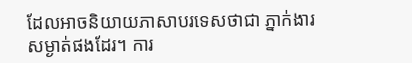ដែលអាចនិយាយភាសាបរទេសថាជា ភ្នាក់ងារសម្ងាត់ផងដែរ។ ការ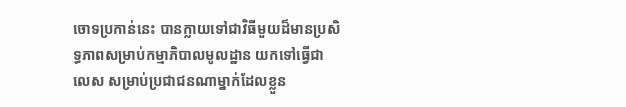ចោទប្រកាន់នេះ បានក្លាយទៅជាវិធីមួយដ៏មានប្រសិទ្ធភាពសម្រាប់កម្មាភិបាលមូលដ្ឋាន យកទៅធ្វើជាលេស សម្រាប់ប្រជាជនណាម្នាក់ដែលខ្លួន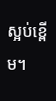ស្អប់ខ្ពើម។